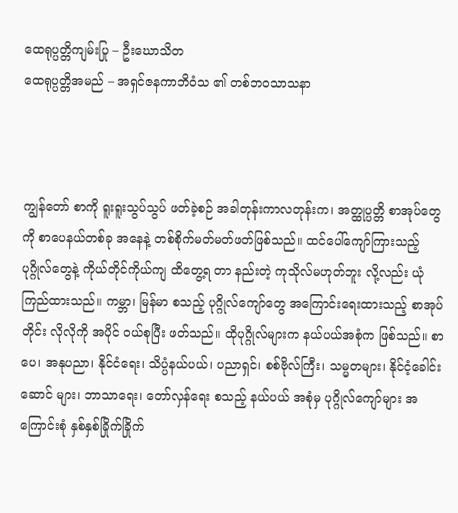ထေရုပ္ပတ္တိကျမ်းပြု – ဦးဃောသိတ
ထေရုပ္ပတ္တိအမည် – အရှင်ဇနကာဘိဝံသ ၏ တစ်ဘဝသာသနာ



ကျွန်တော် စာကို ရူးရူးသွပ်သွပ် ဖတ်ခဲ့စဉ် အခါတုန်းကာလတုန်းက၊ အတ္ထုပ္ပတ္တိ စာအုပ်တွေကို စာပေနယ်တစ်ခု အနေနဲ့ တစ်စိုက်မတ်မတ်ဖတ်ဖြစ်သည်။ ထင်ပေါ်ကျော်ကြားသည့် ပုဂ္ဂိုလ်တွေနဲ့ ကိုယ်တိုင်ကိုယ်ကျ ထိတွေ့ရ တာ နည်းတဲ့ ကုသိုလ်မဟုတ်ဘူး လို့လည်း ယုံကြည်ထားသည်။ ကမ္ဘာ၊ မြန်မာ စသည့် ပုဂ္ဂိုလ်ကျော်တွေ အကြောင်းရေးထားသည့် စာအုပ်တိုင်း လိုလိုကို အပိုင် ဝယ်စုပြီး ဖတ်သည်။ ထိုပုဂ္ဂိုလ်များက နယ်ပယ်အစုံက ဖြစ်သည်။ စာပေ၊ အနုပညာ၊ နိုင်ငံရေး၊ သိပ္ပံနယ်ပယ်၊ ပညာရှင်၊ စစ်ဗိုလ်ကြီး၊ သမ္မတများ၊ နိုင်ငံ့ခေါင်းဆောင် များ၊ ဘာသာရေး၊ တော်လှန်ရေး စသည့် နယ်ပယ် အစုံမှ ပုဂ္ဂိုလ်ကျော်များ အကြောင်းစုံ နှစ်နှစ်ခြိုက်ခြိုက်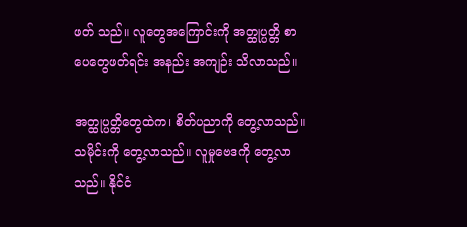ဖတ် သည်။ လူတွေအကြောင်းကို အတ္ထုပ္ပတ္တိ စာပေတွေဖတ်ရင်း အနည်း အကျဉ်း သိလာသည်။

အတ္ထုပ္ပတ္တိတွေထဲက၊ စိတ်ပညာကို တွေ့လာသည်။ သမိုင်းကို တွေ့လာသည်။ လူမှုဗေဒကို တွေ့လာသည်။ နိုင်ငံ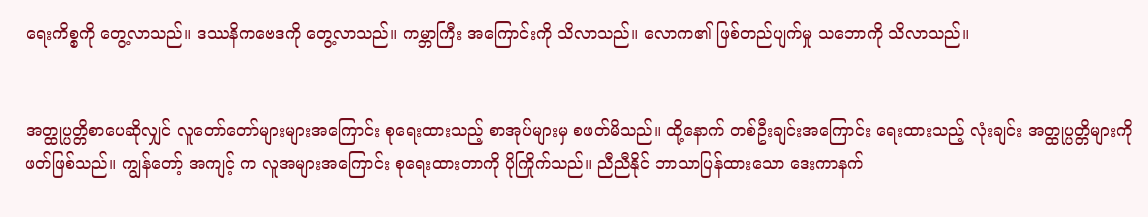ရေးကိစ္စကို တွေ့လာသည်။ ဒဿနိကဗေဒကို တွေ့လာသည်။ ကမ္ဘာကြီး အကြောင်းကို သိလာသည်။ လောက၏ ဖြစ်တည်ပျက်မှု သဘောကို သိလာသည်။


အတ္ထုပ္ပတ္တိစာပေဆိုလျှင် လူတော်တော်များများအကြောင်း စုရေးထားသည့် စာအုပ်များမှ စဖတ်မိသည်။ ထို့နောက် တစ်ဦးချင်းအကြောင်း ရေးထားသည့် လုံးချင်း အတ္ထုပ္ပတ္တိများကို ဖတ်ဖြစ်သည်။ ကျွန်တော့် အကျင့် က လူအများအကြောင်း စုရေးထားတာကို ပိုကြိုက်သည်။ ညီညီနိုင် ဘာသာပြန်ထားသော ဒေးကာနက်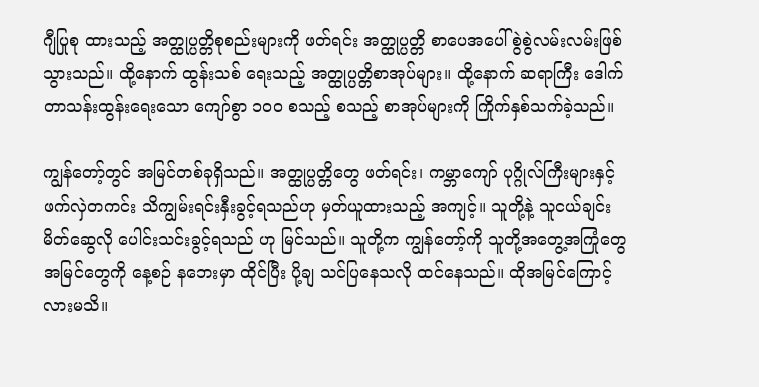ဂျီပြုစု ထားသည့် အတ္ထုပ္ပတ္တိစုစည်းများကို ဖတ်ရင်း အတ္ထုပ္ပတ္တိ စာပေအပေါ် စွဲစွဲလမ်းလမ်းဖြစ်သွားသည်။ ထို့နောက် ထွန်းသစ် ရေးသည့် အတ္ထုပ္ပတ္တိစာအုပ်များ။ ထို့နောက် ဆရာကြီး ဒေါက်တာသန်းထွန်းရေးသော ကျော်စွာ ၁၀၀ စသည့် စသည့် စာအုပ်များကို ကြိုက်နှစ်သက်ခဲ့သည်။

ကျွန်တော့်တွင် အမြင်တစ်ခုရှိသည်။ အတ္ထုပ္ပတ္တိတွေ ဖတ်ရင်း၊ ကမ္ဘာကျော် ပုဂ္ဂိုလ်ကြီးများနှင့် ဖက်လှဲတကင်း သိကျွမ်းရင်းနှီးခွင့်ရသည်ဟု မှတ်ယူထားသည့် အကျင့်။ သူတို့နဲ့ သူငယ်ချင်းမိတ်ဆွေလို ပေါင်းသင်းခွင့်ရသည် ဟု မြင်သည်။ သူတို့က ကျွန်တော့်ကို သူတို့အတွေ့အကြုံတွေ အမြင်တွေကို နေ့စဉ် နဘေးမှာ ထိုင်ပြီး ပို့ချ သင်ပြနေသလို ထင်နေသည်။ ထိုအမြင်ကြောင့်လားမသိ။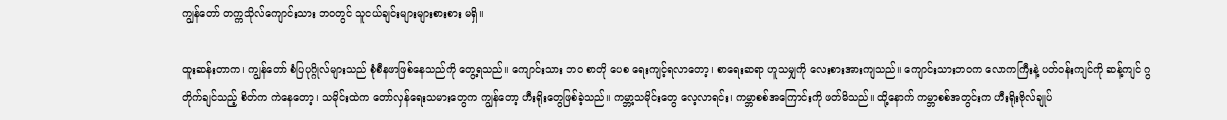ကျွန်တော် တက္ကသိုလ်ကျောင်းသား ဘဝတွင် သူငယ်ချင်းများများစားစား မရှိ။

ထူးဆန်းတာက၊ ကျွန်တော် စံပြပုဂ္ဂိုလ်များသည် စုံစီနဖာဖြစ်နေသည်ကို တွေ့ရသည်။ ကျောင်းသား ဘဝ စာတို ပေစ ရေးကျင့်ရလာတော့၊ စာရေးဆရာ ဟူသမျှကို လေးစားအားကျသည်။ ကျောင်းသားဘဝက လောကကြီးနဲ့ ပတ်ဝန်းကျင်ကို ဆန့်ကျင် ဂွတိုက်ချင်သည့် စိတ်က ကဲနေတော့၊ သမိုင်းထဲက တော်လှန်ရေးသမားတွေက ကျွန်တော့ ဟီးရိုးတွေဖြစ်ခဲ့သည်။ ကမ္ဘာ့သမိုင်းတွေ လေ့လာရင်း၊ ကမ္ဘာစစ်အကြောင်းကို ဖတ်မိသည်။ ထို့နောက် ကမ္ဘာစစ်အတွင်းက ဟီးရိုးဗိုလ်ချုပ်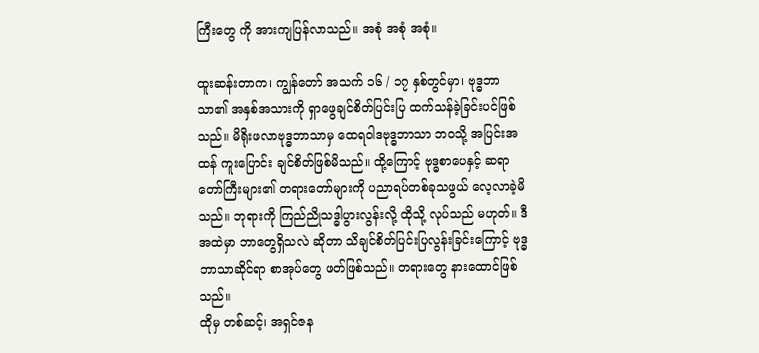ကြီးတွေ ကို အားကျပြန်လာသည်။ အစုံ အစုံ အစုံ။

ထူးဆန်းတာက၊ ကျွန်တော် အသက် ၁၆ / ၁၇ နှစ်တွင်မှာ၊ ဗုဒ္ဓဘာသာ၏ အနှစ်အသားကို ရှာဖွေချင်စိတ်ပြင်းပြ ထက်သန်ခဲ့ခြင်းပင်ဖြစ်သည်။ မိရိုးဖလာဗုဒ္ဓဘာသာမှ ထေရဝါဒဗုဒ္ဓဘာသာ ဘဝသို့ အပြင်းအထန် ကူးပြောင်း ချင်စိတ်ဖြစ်မိသည်။ ထို့ကြောင့် ဗုဒ္ဓစာပေနှင့် ဆရာတော်ကြီးများ၏ တရားတော်များကို ပညာရပ်တစ်ခုသဖွယ် လေ့လာခဲ့မိသည်။ ဘုရားကို ကြည်ညိုသဒ္ဓါပွားလွန်းလို့ ထိုသို့ လုပ်သည် မဟုတ်။ ဒီအထဲမှာ ဘာတွေရှိသလဲ ဆိုတာ သိချင်စိတ်ပြင်းပြလွန်းခြင်းကြောင့် ဗုဒ္ဓဘာသာဆိုင်ရာ စာအုပ်တွေ ဖတ်ဖြစ်သည်။ တရားတွေ နားထောင်ဖြစ်သည်။
ထိုမှ တစ်ဆင့်၊ အရှင်ဇန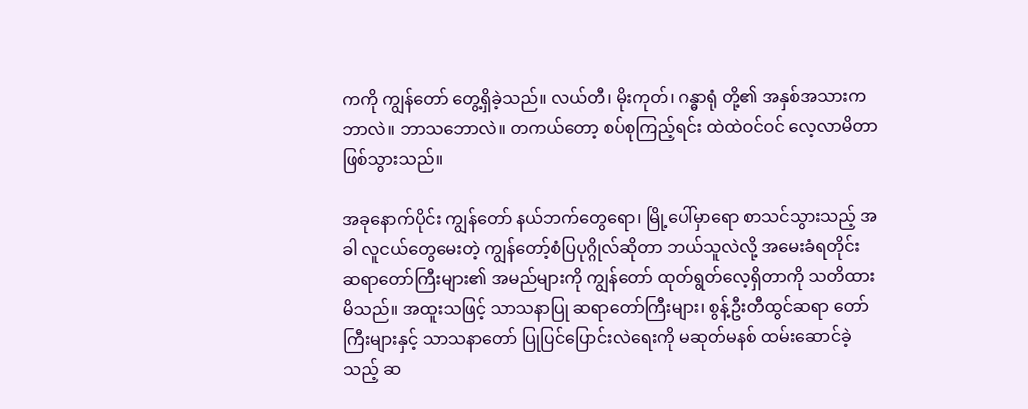ကကို ကျွန်တော် တွေ့ရှိခဲ့သည်။ လယ်တီ၊ မိုးကုတ်၊ ဂန္ဓာရုံ တို့၏ အနှစ်အသားက ဘာလဲ။ ဘာသဘောလဲ။ တကယ်တော့ စပ်စုကြည့်ရင်း ထဲထဲဝင်ဝင် လေ့လာမိတာ ဖြစ်သွားသည်။

အခုနောက်ပိုင်း ကျွန်တော် နယ်ဘက်တွေရော၊ မြို့ပေါ်မှာရော စာသင်သွားသည့် အခါ လူငယ်တွေမေးတဲ့ ကျွန်တော့်စံပြပုဂ္ဂိုလ်ဆိုတာ ဘယ်သူလဲလို့ အမေးခံရတိုင်း ဆရာတော်ကြီးများ၏ အမည်များကို ကျွန်တော် ထုတ်ရွတ်လေ့ရှိတာကို သတိထားမိသည်။ အထူးသဖြင့် သာသနာပြု ဆရာတော်ကြီးများ၊ စွန့်ဦးတီထွင်ဆရာ တော်ကြီးများနှင့် သာသနာတော် ပြုပြင်ပြောင်းလဲရေးကို မဆုတ်မနစ် ထမ်းဆောင်ခဲ့သည့် ဆ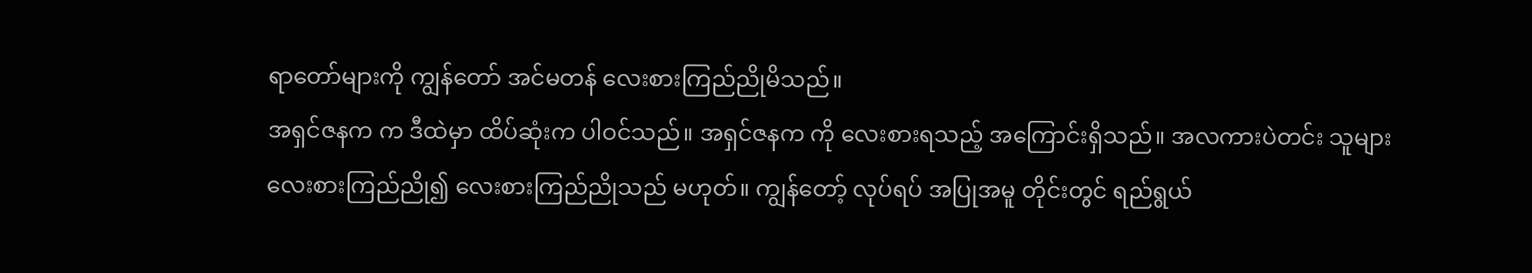ရာတော်များကို ကျွန်တော် အင်မတန် လေးစားကြည်ညိုမိသည်။
အရှင်ဇနက က ဒီထဲမှာ ထိပ်ဆုံးက ပါဝင်သည်။ အရှင်ဇနက ကို လေးစားရသည့် အကြောင်းရှိသည်။ အလကားပဲတင်း သူများ လေးစားကြည်ညို၍ လေးစားကြည်ညိုသည် မဟုတ်။ ကျွန်တော့် လုပ်ရပ် အပြုအမူ တိုင်းတွင် ရည်ရွယ်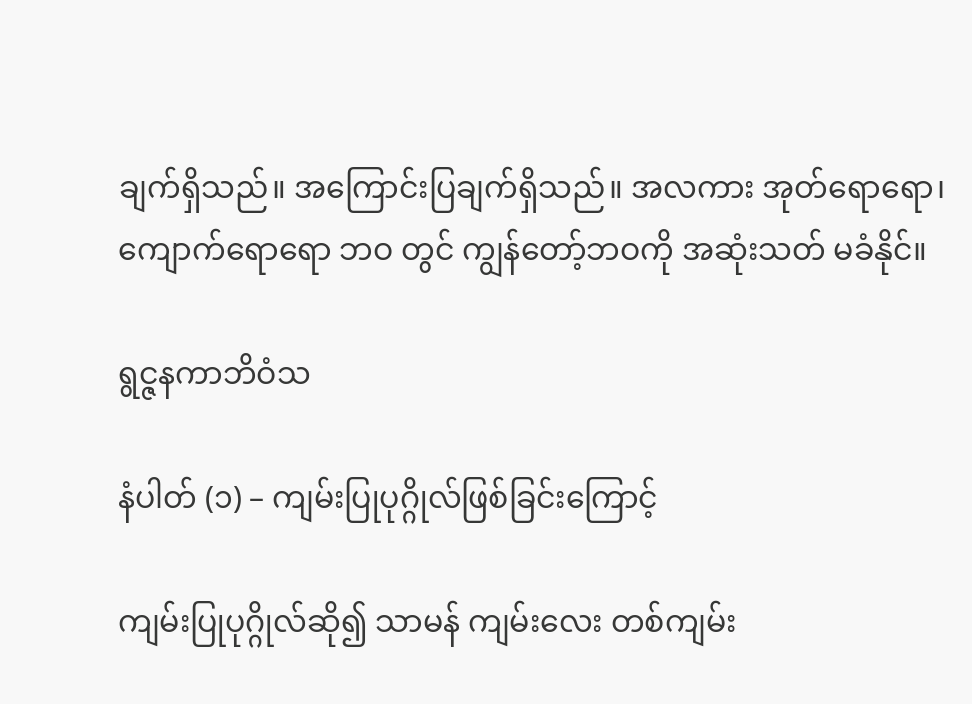ချက်ရှိသည်။ အကြောင်းပြချက်ရှိသည်။ အလကား အုတ်ရောရော၊ ကျောက်ရောရော ဘဝ တွင် ကျွန်တော့်ဘဝကို အဆုံးသတ် မခံနိုင်။

ရွင္ဇနကာဘိဝံသ

နံပါတ် (၁) – ကျမ်းပြုပုဂ္ဂိုလ်ဖြစ်ခြင်းကြောင့်

ကျမ်းပြုပုဂ္ဂိုလ်ဆို၍ သာမန် ကျမ်းလေး တစ်ကျမ်း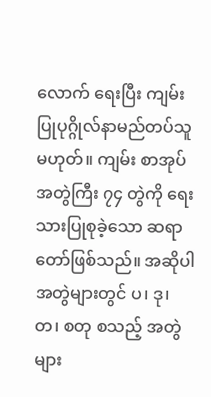လောက် ရေးပြီး ကျမ်းပြုပုဂ္ဂိုလ်နာမည်တပ်သူမဟုတ်။ ကျမ်း စာအုပ်အတွဲကြီး ၇၄ တွဲကို ရေးသားပြုစုခဲ့သော ဆရာတော်ဖြစ်သည်။ အဆိုပါ အတွဲများတွင် ပ၊ ဒု၊ တ၊ စတု စသည့် အတွဲများ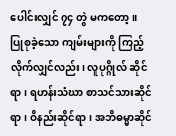ပေါင်းလျှင် ၇၄ တွဲ မကတော့။ ပြုစုခဲ့သော ကျမ်းများကို ကြည့်လိုက်လျှင်လည်း၊ လူပုဂ္ဂိုလ် ဆိုင်ရာ၊ ရဟန်းသံဃာ စာသင်သားဆိုင်ရာ၊ ဝိနည်းဆိုင်ရာ၊ အဘိဓမ္မာဆိုင်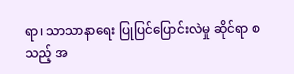ရာ၊ သာသာနာရေး ပြုပြင်ပြောင်းလဲမှု ဆိုင်ရာ စသည့် အ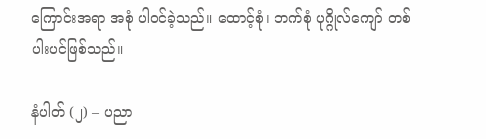ကြောင်းအရာ အစုံ ပါဝင်ခဲ့သည်။ ထောင့်စုံ၊ ဘက်စုံ ပုဂ္ဂိုလ်ကျော် တစ်ပါးပင်ဖြစ်သည်။

နံပါတ် (၂) – ပညာ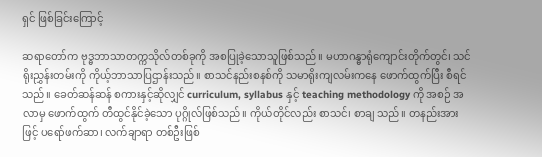ရှင် ဖြစ်ခြင်းကြောင့်

ဆရာတော်က ဗုဒ္ဓဘာသာတက္ကသိုလ်တစ်ခုကို အစပြုခဲ့သောသူဖြစ်သည်။ မဟာဂန္ဓာရုံကျောင်းတိုက်တွင်၊ သင်ရိုးညွှန်းတမ်းကို ကိုယ့်ဘာသာပြဌာန်းသည်။ စာသင်နည်းစနစ်ကို သမာရိုးကျလမ်းကနေ ဖောက်ထွက်ပြီး စီရင်သည်။ ခေတ်ဆန်ဆန် စကားနှင့်ဆိုလျှင် curriculum, syllabus နှင့် teaching methodology ကို အစဉ် အလာမှ ဖောက်ထွက် တီထွင်နိုင်ခဲ့သော ပုဂ္ဂိုလ်ဖြစ်သည်။ ကိုယ်တိုင်လည်း စာသင်၊ စာချ သည်။ တနည်းအား ဖြင့် ပရော်ဖက်ဆာ၊ လက်ချာရာ တစ်ဦးဖြစ်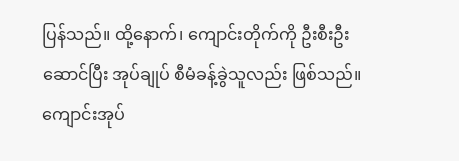ပြန်သည်။ ထို့နောက်၊ ကျောင်းတိုက်ကို ဦးစီးဦးဆောင်ပြီး အုပ်ချုပ် စီမံခန့်ခွဲသူလည်း ဖြစ်သည်။ ကျောင်းအုပ်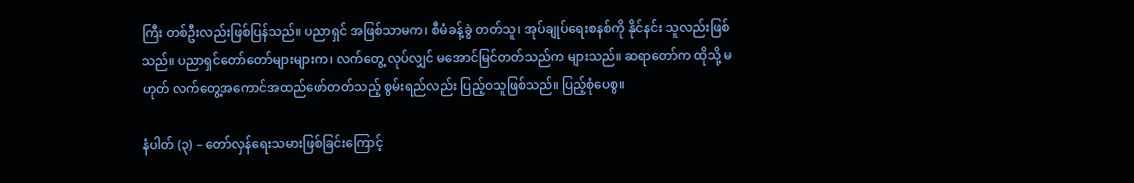ကြီး တစ်ဦးလည်းဖြစ်ပြန်သည်။ ပညာရှင် အဖြစ်သာမက၊ စီမံခန့်ခွဲ တတ်သူ၊ အုပ်ချုပ်ရေးစနစ်ကို နိုင်နင်း သူလည်းဖြစ်သည်။ ပညာရှင်တော်တော်များများက၊ လက်တွေ့ လုပ်လျှင် မအောင်မြင်တတ်သည်က များသည်။ ဆရာတော်က ထိုသို့ မဟုတ် လက်တွေ့အကောင်အထည်ဖော်တတ်သည့် စွမ်းရည်လည်း ပြည့်ဝသူဖြစ်သည်။ ပြည့်စုံပေစွ။

နံပါတ် (၃) – တော်လှန်ရေးသမားဖြစ်ခြင်းကြောင့်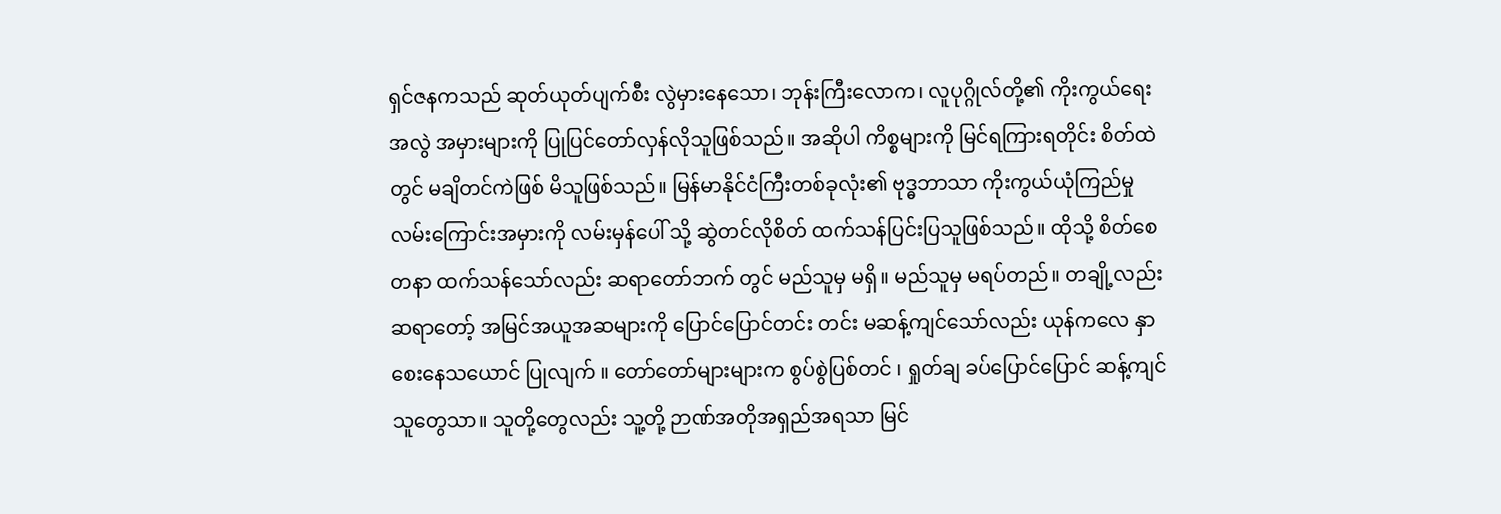ရှင်ဇနကသည် ဆုတ်ယုတ်ပျက်စီး လွဲမှားနေသော၊ ဘုန်းကြီးလောက၊ လူပုဂ္ဂိုလ်တို့၏ ကိုးကွယ်ရေး အလွဲ အမှားများကို ပြုပြင်တော်လှန်လိုသူဖြစ်သည်။ အဆိုပါ ကိစ္စများကို မြင်ရကြားရတိုင်း စိတ်ထဲတွင် မချိတင်ကဲဖြစ် မိသူဖြစ်သည်။ မြန်မာနိုင်ငံကြီးတစ်ခုလုံး၏ ဗုဒ္ဓဘာသာ ကိုးကွယ်ယုံကြည်မှု လမ်းကြောင်းအမှားကို လမ်းမှန်ပေါ် သို့ ဆွဲတင်လိုစိတ် ထက်သန်ပြင်းပြသူဖြစ်သည်။ ထိုသို့ စိတ်စေတနာ ထက်သန်သော်လည်း ဆရာတော်ဘက် တွင် မည်သူမှ မရှိ။ မည်သူမှ မရပ်တည်။ တချို့လည်း ဆရာတော့် အမြင်အယူအဆများကို ပြောင်ပြောင်တင်း တင်း မဆန့်ကျင်သော်လည်း ယုန်ကလေ နှာစေးနေသယောင် ပြုလျက် ။ တော်တော်များများက စွပ်စွဲပြစ်တင် ၊ ရှုတ်ချ ခပ်ပြောင်ပြောင် ဆန့်ကျင်သူတွေသာ။ သူတို့တွေလည်း သူ့တို့ ဉာဏ်အတိုအရှည်အရသာ မြင်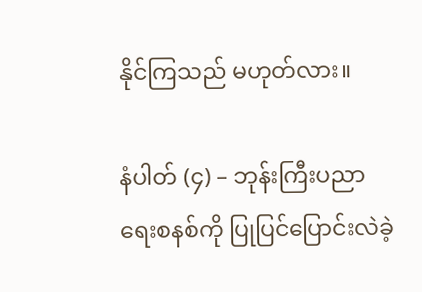နိုင်ကြသည် မဟုတ်လား။

နံပါတ် (၄) – ဘုန်းကြီးပညာရေးစနစ်ကို ပြုပြင်ပြောင်းလဲခဲ့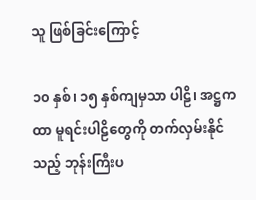သူ ဖြစ်ခြင်းကြောင့်

၁၀ နှစ်၊ ၁၅ နှစ်ကျမှသာ ပါဠိ၊ အဋ္ဌကထာ မူရင်းပါဠိတွေကို တက်လှမ်းနိုင်သည့် ဘုန်းကြီးပ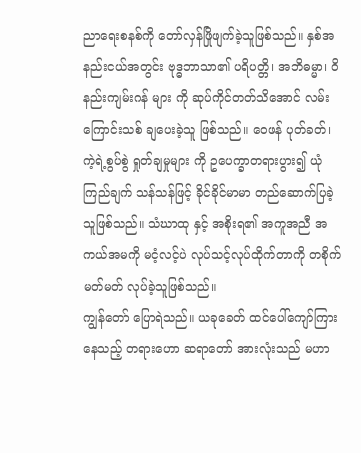ညာရေးစနစ်ကို တော်လှန်ဖြိုဖျက်ခဲ့သူဖြစ်သည်။ နှစ်အနည်းငယ်အတွင်း ဗုဒ္ဓဘာသာ၏ ပရိပတ္တိ၊ အဘိဓမ္မာ၊ ဝိနည်းကျမ်းဂန် များ ကို ဆုပ်ကိုင်တတ်သိအောင် လမ်းကြောင်းသစ် ချပေးခဲ့သူ ဖြစ်သည်။ ဝေဖန် ပုတ်ခတ်၊ ကဲ့ရဲ့စွပ်စွဲ ရှုတ်ချမှုများ ကို ဥပေက္ခာတရားပွား၍ ယုံကြည်ချက် သန်သန်ဖြင့် ခိုင်ခိုင်မာမာ တည်ဆောက်ပြခဲ့သူဖြစ်သည်။ သံဃာထု နှင့် အစိုးရ၏ အကူအညီ အကယ်အမကို မငံ့လင့်ပဲ လုပ်သင့်လုပ်ထိုက်တာကို တစိုက်မတ်မတ် လုပ်ခဲ့သူဖြစ်သည်။
ကျွန်တော် ပြောရဲသည်။ ယခုခေတ် ထင်ပေါ်ကျော်ကြားနေသည့် တရားဟော ဆရာတော် အားလုံးသည် မဟာ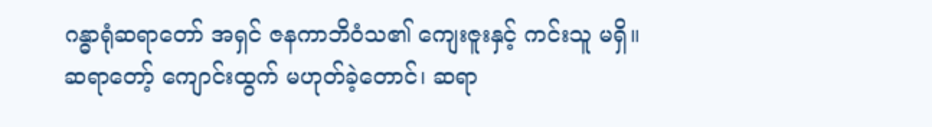ဂန္ဓာရုံဆရာတော် အရှင် ဇနကာဘိဝံသ၏ ကျေးဇူးနှင့် ကင်းသူ မရှိ။
ဆရာတော့် ကျောင်းထွက် မဟုတ်ခဲ့တောင်၊ ဆရာ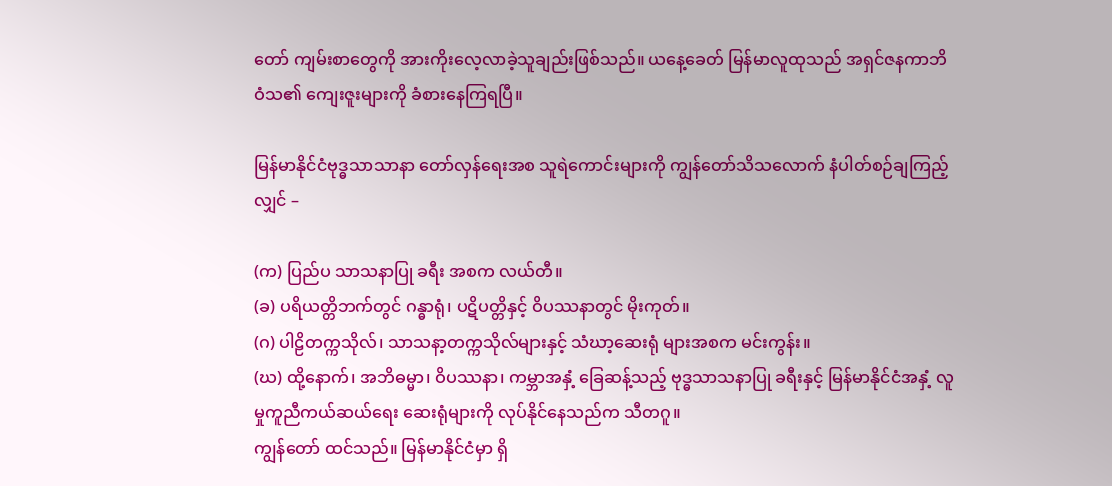တော် ကျမ်းစာတွေကို အားကိုးလေ့လာခဲ့သူချည်းဖြစ်သည်။ ယနေ့ခေတ် မြန်မာလူထုသည် အရှင်ဇနကာဘိဝံသ၏ ကျေးဇူးများကို ခံစားနေကြရပြီ။

မြန်မာနိုင်ငံဗုဒ္ဓသာသာနာ တော်လှန်ရေးအစ သူရဲကောင်းများကို ကျွန်တော်သိသလောက် နံပါတ်စဉ်ချကြည့် လျှင် –

(က) ပြည်ပ သာသနာပြု ခရီး အစက လယ်တီ။
(ခ) ပရိယတ္တိဘက်တွင် ဂန္ဓာရုံ၊ ပဋိပတ္တိနှင့် ဝိပဿနာတွင် မိုးကုတ်။
(ဂ) ပါဠိတက္ကသိုလ်၊ သာသနာ့တက္ကသိုလ်များနှင့် သံဃာ့ဆေးရုံ များအစက မင်းကွန်း။
(ဃ) ထို့နောက်၊ အဘိဓမ္မာ၊ ဝိပဿနာ၊ ကမ္ဘာအနှံ့ ခြေဆန့်သည့် ဗုဒ္ဓသာသနာပြု ခရီးနှင့် မြန်မာနိုင်ငံအနှံ့ လူမှုကူညီကယ်ဆယ်ရေး ဆေးရုံများကို လုပ်နိုင်နေသည်က သီတဂူ။
ကျွန်တော် ထင်သည်။ မြန်မာနိုင်ငံမှာ ရှိ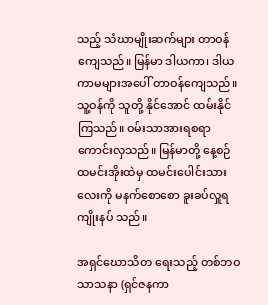သည့် သံဃာမျိုးဆက်များ တာဝန်ကျေသည်။ မြန်မာ ဒါယကာ၊ ဒါယကာမများအပေါ် တာဝန်ကျေသည်။ သူ့ဝန်ကို သူတို့ နိုင်အောင် ထမ်းနိုင်ကြသည်။ ဝမ်းသာအားရစရာ ကောင်းလှသည်။ မြန်မာတို့ နေ့စဉ် ထမင်းအိုးထဲမှ ထမင်းပေါင်းသားလေးကို မနက်စောစော ခူးခပ်လှူရကျိုးနပ် သည်။

အရှင်ဃောသိတ ရေးသည့် တစ်ဘဝ သာသနာ (ရှင်ဇနကာ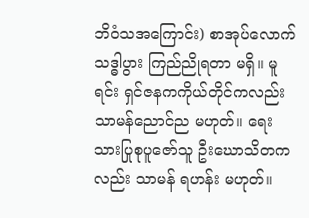ဘိဝံသအကြောင်း) စာအုပ်လောက် သဒ္ဓါပွား ကြည်ညိုရတာ မရှိ။ မူရင်း ရှင်ဇနကကိုယ်တိုင်ကလည်း သာမန်ညောင်ည မဟုတ်။ ရေးသားပြုစုပူဇော်သူ ဦးဃောသိတကလည်း သာမန် ရဟန်း မဟုတ်။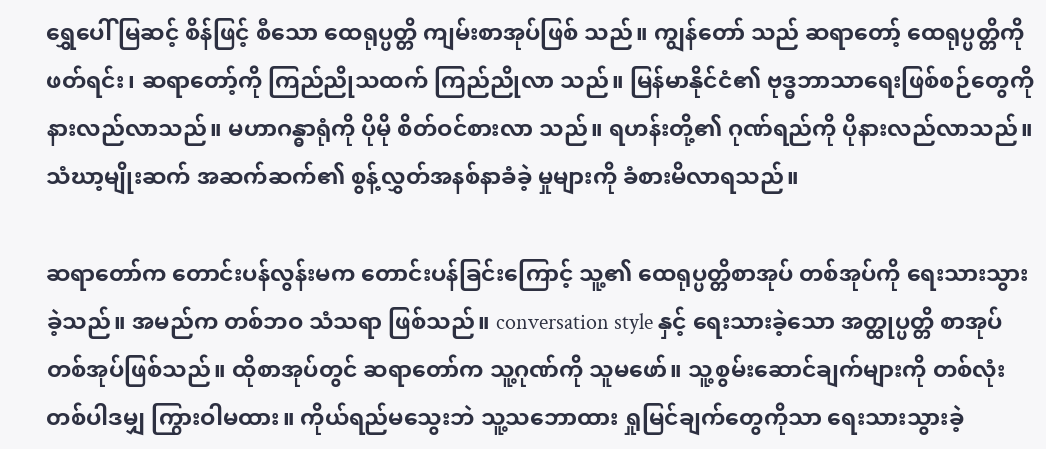ရွှေပေါ် မြဆင့် စိန်ဖြင့် စီသော ထေရုပ္ပတ္တိ ကျမ်းစာအုပ်ဖြစ် သည်။ ကျွန်တော် သည် ဆရာတော့် ထေရုပ္ပတ္တိကို ဖတ်ရင်း၊ ဆရာတော့်ကို ကြည်ညိုသထက် ကြည်ညိုလာ သည်။ မြန်မာနိုင်ငံ၏ ဗုဒ္ဓဘာသာရေးဖြစ်စဉ်တွေကို နားလည်လာသည်။ မဟာဂန္ဓာရုံကို ပိုမို စိတ်ဝင်စားလာ သည်။ ရဟန်းတို့၏ ဂုဏ်ရည်ကို ပိုနားလည်လာသည်။ သံဃာ့မျိုးဆက် အဆက်ဆက်၏ စွန့်လွှတ်အနစ်နာခံခဲ့ မှုများကို ခံစားမိလာရသည်။

ဆရာတော်က တောင်းပန်လွန်းမက တောင်းပန်ခြင်းကြောင့် သူ့၏ ထေရုပ္ပတ္တိစာအုပ် တစ်အုပ်ကို ရေးသားသွား ခဲ့သည်။ အမည်က တစ်ဘဝ သံသရာ ဖြစ်သည်။ conversation style နှင့် ရေးသားခဲ့သော အတ္ထုပ္ပတ္တိ စာအုပ် တစ်အုပ်ဖြစ်သည်။ ထိုစာအုပ်တွင် ဆရာတော်က သူ့ဂုဏ်ကို သူမဖော်။ သူ့စွမ်းဆောင်ချက်များကို တစ်လုံး တစ်ပါဒမျှ ကြွားဝါမထား။ ကိုယ်ရည်မသွေးဘဲ သူ့သဘောထား ရှုမြင်ချက်တွေကိုသာ ရေးသားသွားခဲ့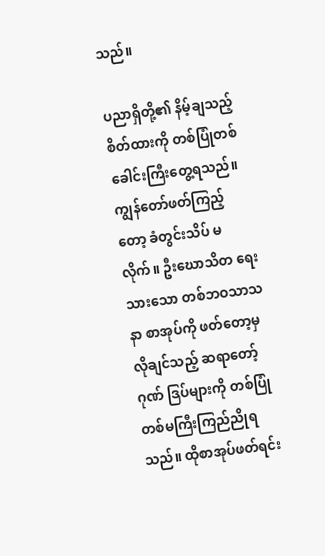သည်။

ပညာရှိတို့၏ နိမ့်ချသည့် စိတ်ထားကို တစ်ပြုံတစ်ခေါင်းကြီးတွေ့ရသည်။ ကျွန်တော်ဖတ်ကြည့်တော့ ခံတွင်းသိပ် မလိုက်။ ဦးဃောသိတ ရေးသားသော တစ်ဘဝသာသနာ စာအုပ်ကို ဖတ်တော့မှ လိုချင်သည့် ဆရာတော့် ဂုဏ် ဒြပ်များကို တစ်ပြုံတစ်မကြီးကြည်ညိုရသည်။ ထိုစာအုပ်ဖတ်ရင်း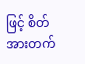ဖြင့် စိတ်အားတက်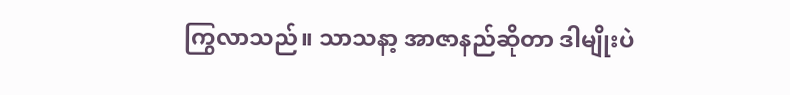ကြွလာသည်။ သာသနာ့ အာဇာနည်ဆိုတာ ဒါမျိုးပဲ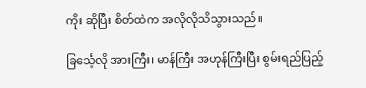ကိုး ဆိုပြီး စိတ်ထဲက အလိုလိုသိသွားသည်။

ခြင်္သေ့လို အားကြီး၊ မာန်ကြီး အဟုန်ကြီးပြီး စွမ်းရည်ပြည့်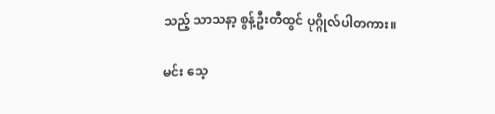သည့် သာသနာ့ စွန့်ဦးတီထွင် ပုဂ္ဂိုလ်ပါတကား။

မင်း သေ့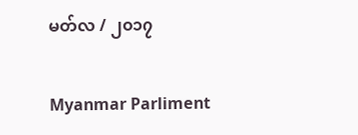မတ်လ / ၂၀၁၇

Myanmar Parliment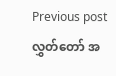Previous post လွှတ်တော် အ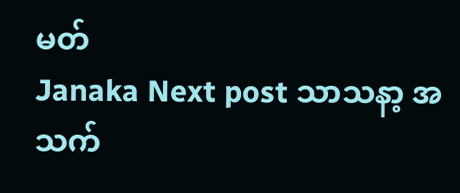မတ်
Janaka Next post သာသနာ့ အသက်